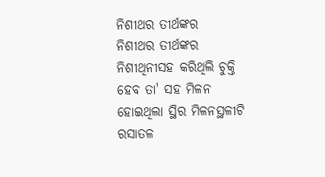ନିଶୀଥର ତୀର୍ଥଙ୍କର
ନିଶୀଥର ତୀର୍ଥଙ୍କର
ନିଶୀଥିନୀସହ କରିଥିଲି ଚୁକ୍ତି
ହେବ ତା' ସହ ମିଳନ
ହୋଇଥିଲା ସ୍ଥିର ମିଳନସ୍ଥଳୀଟି
ରସାତଳ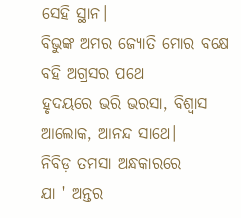ସେହି ସ୍ଥାନ।
ବିଭୁଙ୍କ ଅମର ଜ୍ୟୋତି ମୋର ବକ୍ଷେ
ବହି ଅଗ୍ରସର ପଥେ
ହୃଦୟରେ ଭରି ଭରସା, ବିଶ୍ୱାସ
ଆଲୋକ, ଆନନ୍ଦ ସାଥେ।
ନିବିଡ଼ ତମସା ଅନ୍ଧକାରରେ
ଯା ' ଅନ୍ତର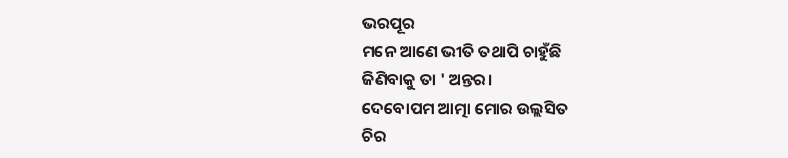ଭରପୂର
ମନେ ଆଣେ ଭୀତି ତଥାପି ଚାହୁଁଛି
ଜିଣିବାକୁ ତା ' ଅନ୍ତର।
ଦେବୋପମ ଆତ୍ମା ମୋର ଉଲ୍ଲସିତ
ଚିର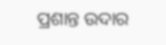ପ୍ରଶାନ୍ତ ଉଦାର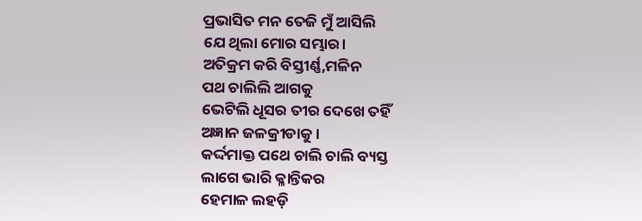ପ୍ରଭାସିତ ମନ ତେଜି ମୁଁ ଆସିଲି
ଯେ ଥିଲା ମୋର ସମ୍ଭାର।
ଅତିକ୍ରମ କରି ବିସ୍ତୀର୍ଣ୍ଣ,ମଳିନ
ପଥ ଚାଲିଲି ଆଗକୁ
ଭେଟିଲି ଧୂସର ତୀର ଦେଖେ ତହିଁ
ଅଜ୍ଞାନ ଜଳକ୍ରୀଡାକୁ ।
କର୍ଦ୍ଦମାକ୍ତ ପଥେ ଚାଲି ଚାଲି ବ୍ୟସ୍ତ
ଲାଗେ ଭାରି କ୍ଳାନ୍ତିକର
ହେମାଳ ଲହଡ଼ି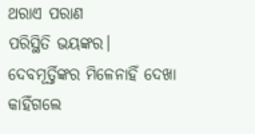ଥରାଏ ପରାଣ
ପରିସ୍ଥିତି ଭୟଙ୍କର।
ଦେବମୂର୍ତ୍ତିଙ୍କର ମିଳେନାହିଁ ଦେଖା
କାହିଁଗଲେ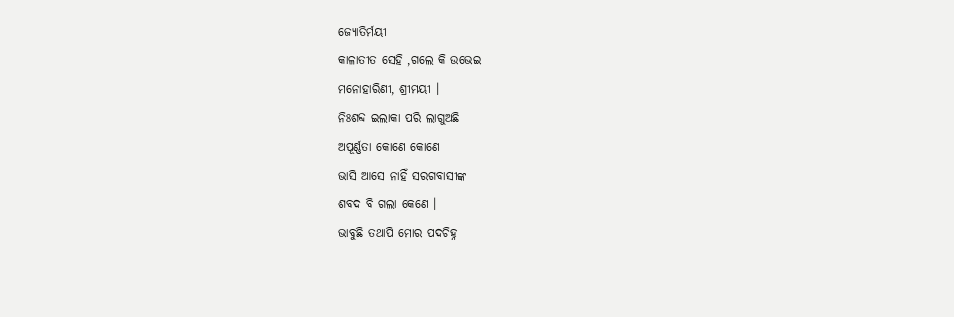ଜ୍ୟୋତିର୍ମୟୀ
କାଳାତୀତ ସେହି ,ଗଲେ କି ଉଭେଇ
ମନୋହାରିଣୀ, ଶ୍ରୀମୟୀ ।
ନିଃଶବ୍ଦ ଇଲାକା ପରି ଲାଗୁଅଛି
ଅପୂର୍ଣ୍ଣତା କୋଣେ କୋଣେ
ଭାସି ଆସେ ନାହିଁ ସରଗବାସୀଙ୍କ
ଶବଦ ବି ଗଲା କେଣେ ।
ଭାବୁଛି ତଥାପି ମୋର ପଦଚିହ୍ନ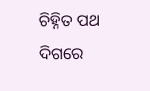ଚିହ୍ନିତ ପଥ ଦିଗରେ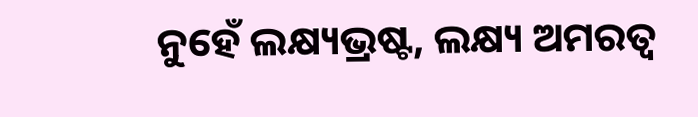ନୁହେଁ ଲକ୍ଷ୍ୟଭ୍ରଷ୍ଟ, ଲକ୍ଷ୍ୟ ଅମରତ୍ଵ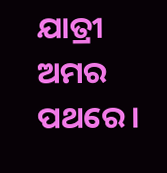ଯାତ୍ରୀ ଅମର ପଥରେ।